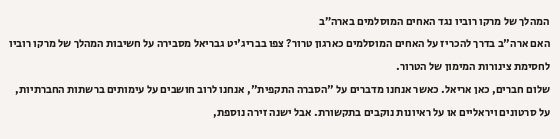המהלך של מרקו רוביו נגד האחים המוסלמים בארה״ב
האם ארה"ב בדרך להכריז על האחים המוסלמים כארגון טרור? צפו בבריג'יט גבריאל מסבירה על חשיבות המהלך של מרקו רוביו לחסימת צינורות המימון של הטרור.
שלום חברים, כאן אריאל. כאשר אנחנו מדברים על "הסברה התקפית", אנחנו לרוב חושבים על עימותים ברשתות החברתיות, על סרטונים ויראליים או על ראיונות נוקבים בתקשורת. אבל ישנה זירה נוספת,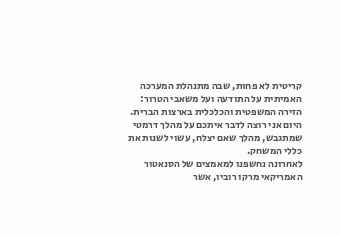קריטית לא פחות, שבה מתנהלת המערכה האמיתית על התודעה ועל משאבי הטרור: הזירה המשפטית והכלכלית בארצות הברית. היום אני רוצה לדבר איתכם על מהלך דרמטי שמתגבש, מהלך שאם יצלח, עשוי לשנות את כללי המשחק.
לאחרונה נחשפנו למאמצים של הסנאטור האמריקאי מרקו רוביו, אשר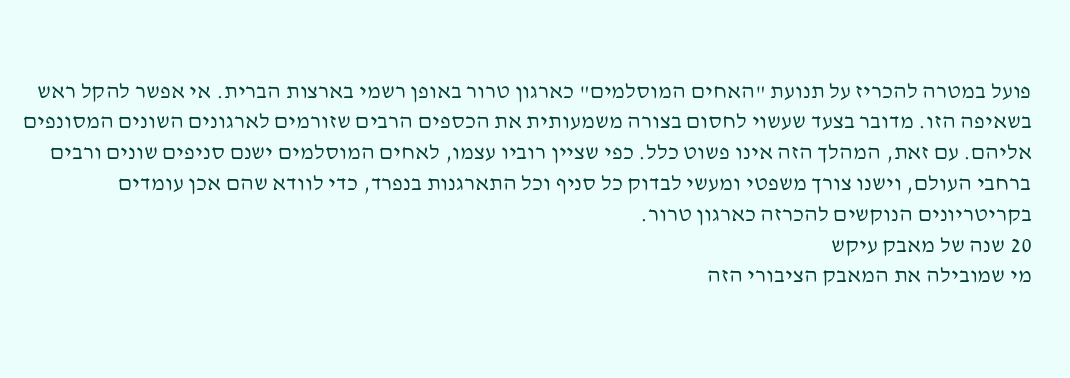פועל במטרה להכריז על תנועת "האחים המוסלמים" כארגון טרור באופן רשמי בארצות הברית. אי אפשר להקל ראש בשאיפה הזו. מדובר בצעד שעשוי לחסום בצורה משמעותית את הכספים הרבים שזורמים לארגונים השונים המסונפים אליהם. עם זאת, המהלך הזה אינו פשוט כלל. כפי שציין רוביו עצמו, לאחים המוסלמים ישנם סניפים שונים ורבים ברחבי העולם, וישנו צורך משפטי ומעשי לבדוק כל סניף וכל התארגנות בנפרד, כדי לוודא שהם אכן עומדים בקריטריונים הנוקשים להכרזה כארגון טרור.
20 שנה של מאבק עיקש
מי שמובילה את המאבק הציבורי הזה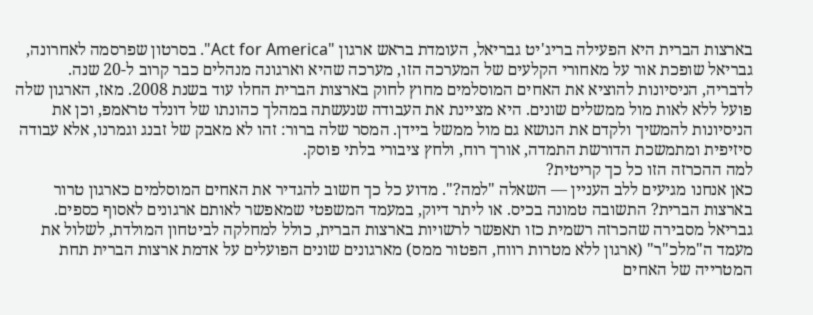בארצות הברית היא הפעילה בריג'יט גבריאל, העומדת בראש ארגון "Act for America". בסרטון שפרסמה לאחרונה, גבריאל שופכת אור על מאחורי הקלעים של המערכה הזו, מערכה שהיא וארגונה מנהלים כבר קרוב ל-20 שנה.
לדבריה, הניסיונות להוציא את האחים המוסלמים מחוץ לחוק בארצות הברית החלו עוד בשנת 2008. מאז, הארגון שלה פועל ללא לאות מול ממשלים שונים. היא מציינת את העבודה שנעשתה במהלך כהונתו של דונלד טראמפ, וכן את הניסיונות להמשיך ולקדם את הנושא גם מול ממשל ביידן. המסר שלה ברור: זהו לא מאבק של זבנג וגמרנו, אלא עבודה סיזיפית ומתמשכת הדורשת התמדה, אורך רוח, ולחץ ציבורי בלתי פוסק.
למה ההכרזה הזו כל כך קריטית?
כאן אנחנו מגיעים ללב העניין — השאלה "למה?". מדוע כל כך חשוב להגדיר את האחים המוסלמים כארגון טרור בארצות הברית? התשובה טמונה בכיס. או ליתר דיוק, במעמד המשפטי שמאפשר לאותם ארגונים לאסוף כספים.
גבריאל מסבירה שהכרזה רשמית כזו תאפשר לרשויות בארצות הברית, כולל למחלקה לביטחון המולדת, לשלול את מעמד ה"מלכ"ר" (ארגון ללא מטרות רווח, הפטור ממס) מארגונים שונים הפועלים על אדמת ארצות הברית תחת המטרייה של האחים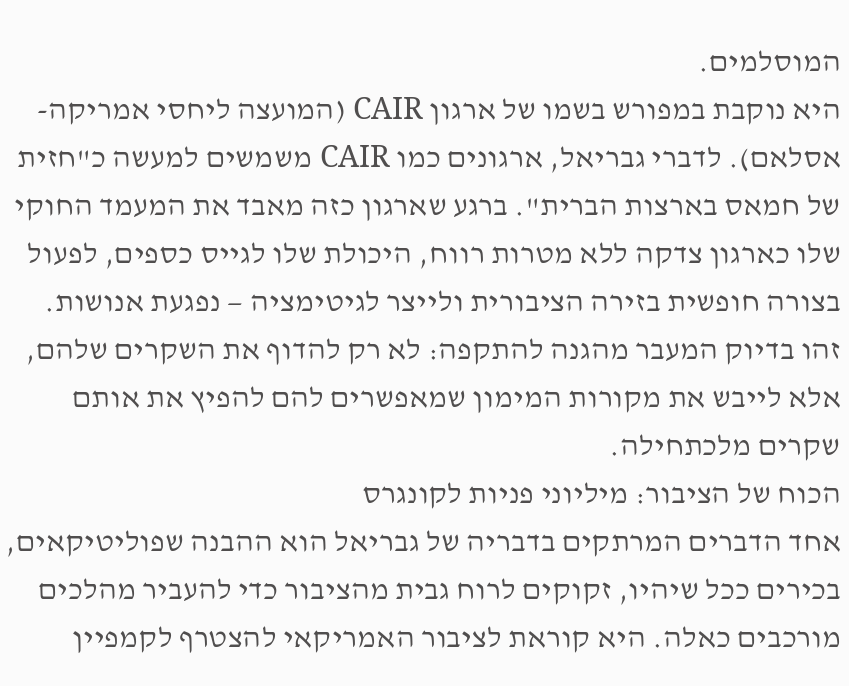המוסלמים.
היא נוקבת במפורש בשמו של ארגון CAIR (המועצה ליחסי אמריקה-אסלאם). לדברי גבריאל, ארגונים כמו CAIR משמשים למעשה כ"חזית של חמאס בארצות הברית". ברגע שארגון כזה מאבד את המעמד החוקי שלו כארגון צדקה ללא מטרות רווח, היכולת שלו לגייס כספים, לפעול בצורה חופשית בזירה הציבורית ולייצר לגיטימציה — נפגעת אנושות. זהו בדיוק המעבר מהגנה להתקפה: לא רק להדוף את השקרים שלהם, אלא לייבש את מקורות המימון שמאפשרים להם להפיץ את אותם שקרים מלכתחילה.
הכוח של הציבור: מיליוני פניות לקונגרס
אחד הדברים המרתקים בדבריה של גבריאל הוא ההבנה שפוליטיקאים, בכירים ככל שיהיו, זקוקים לרוח גבית מהציבור כדי להעביר מהלכים מורכבים כאלה. היא קוראת לציבור האמריקאי להצטרף לקמפיין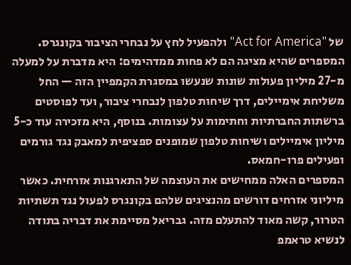של "Act for America" ולהפעיל לחץ על נבחרי הציבור בקונגרס.
המספרים שהיא מציגה הם לא פחות ממדהימים: היא מדברת על למעלה מ-27 מיליון פעולות שונות שנעשו במסגרת הקמפיין הזה — החל משליחת אימיילים, דרך שיחות טלפון לנבחרי ציבור, ועד לפוסטים ברשתות החברתיות וחתימות על עצומות. בנוסף, היא מזכירה עוד כ-5 מיליון אימיילים ושיחות טלפון שמופנים ספציפית למאבק נגד גורמים ופעילים פרו-חמאס.
המספרים האלה ממחישים את העוצמה של התארגנות אזרחית. כאשר מיליוני אזרחים דורשים מהנציגים שלהם בקונגרס לפעול נגד תשתיות הטרור, קשה מאוד להתעלם מזה. גבריאל מסיימת את דבריה בתודה לנשיא טראמפ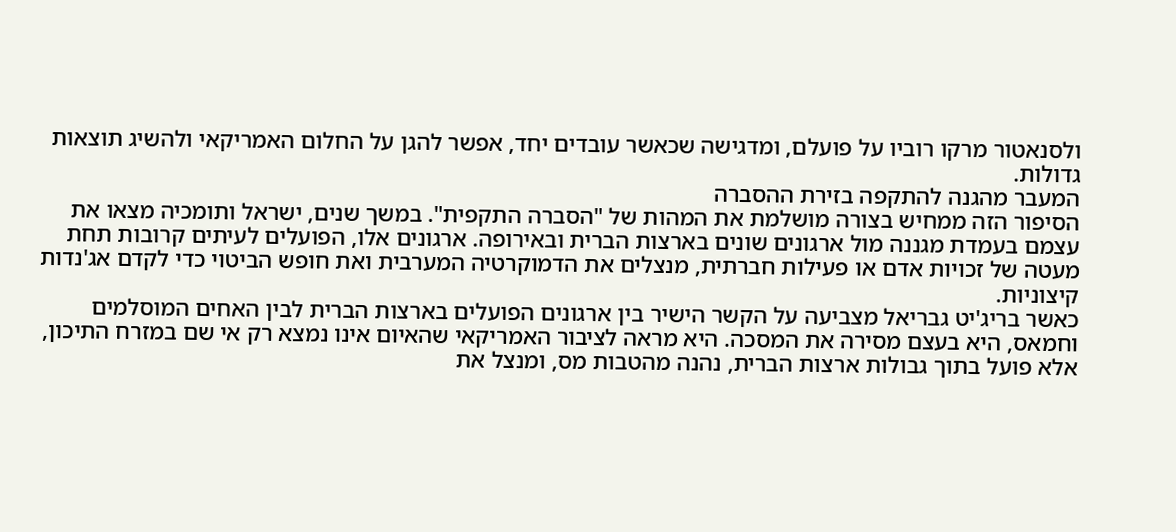ולסנאטור מרקו רוביו על פועלם, ומדגישה שכאשר עובדים יחד, אפשר להגן על החלום האמריקאי ולהשיג תוצאות גדולות.
המעבר מהגנה להתקפה בזירת ההסברה
הסיפור הזה ממחיש בצורה מושלמת את המהות של "הסברה התקפית". במשך שנים, ישראל ותומכיה מצאו את עצמם בעמדת מגננה מול ארגונים שונים בארצות הברית ובאירופה. ארגונים אלו, הפועלים לעיתים קרובות תחת מעטה של זכויות אדם או פעילות חברתית, מנצלים את הדמוקרטיה המערבית ואת חופש הביטוי כדי לקדם אג'נדות קיצוניות.
כאשר בריג'יט גבריאל מצביעה על הקשר הישיר בין ארגונים הפועלים בארצות הברית לבין האחים המוסלמים וחמאס, היא בעצם מסירה את המסכה. היא מראה לציבור האמריקאי שהאיום אינו נמצא רק אי שם במזרח התיכון, אלא פועל בתוך גבולות ארצות הברית, נהנה מהטבות מס, ומנצל את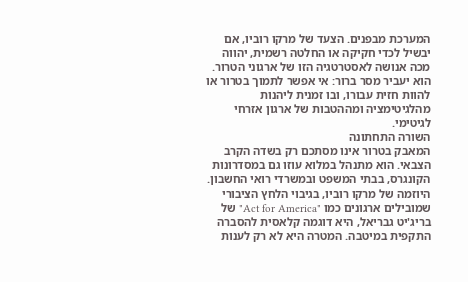המערכת מבפנים. הצעד של מרקו רוביו, אם יבשיל לכדי חקיקה או החלטה רשמית, יהווה מכה אנושה לאסטרטגיה הזו של ארגוני הטרור. הוא יעביר מסר ברור: אי אפשר לתמוך בטרור או להוות חזית עבורו, ובו זמנית ליהנות מהלגיטימציה ומההטבות של ארגון אזרחי לגיטימי.
השורה התחתונה
המאבק בטרור אינו מסתכם רק בשדה הקרב הצבאי. הוא מתנהל במלוא עוזו גם במסדרונות הקונגרס, בבתי המשפט ובמשרדי רואי החשבון. היוזמה של מרקו רוביו, בגיבוי הלחץ הציבורי שמובילים ארגונים כמו "Act for America" של בריג'יט גבריאל, היא דוגמה קלאסית להסברה התקפית במיטבה. המטרה היא לא רק לענות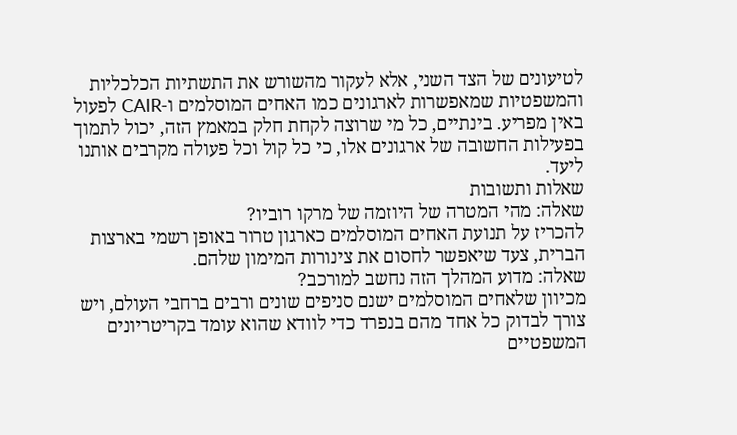לטיעונים של הצד השני, אלא לעקור מהשורש את התשתיות הכלכליות והמשפטיות שמאפשרות לארגונים כמו האחים המוסלמים ו-CAIR לפעול באין מפריע. בינתיים, כל מי שרוצה לקחת חלק במאמץ הזה, יכול לתמוך בפעילות החשובה של ארגונים אלו, כי כל קול וכל פעולה מקרבים אותנו ליעד.
שאלות ותשובות
שאלה: מהי המטרה של היוזמה של מרקו רוביו?
להכריז על תנועת האחים המוסלמים כארגון טרור באופן רשמי בארצות הברית, צעד שיאפשר לחסום את צינורות המימון שלהם.
שאלה: מדוע המהלך הזה נחשב למורכב?
מכיוון שלאחים המוסלמים ישנם סניפים שונים ורבים ברחבי העולם, ויש צורך לבדוק כל אחד מהם בנפרד כדי לוודא שהוא עומד בקריטריונים המשפטיים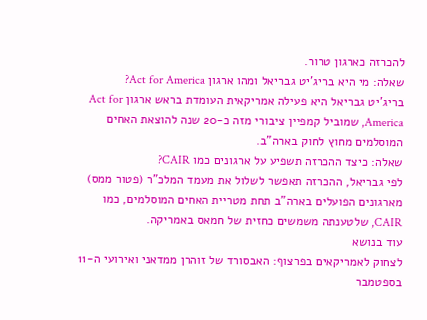להכרזה כארגון טרור.
שאלה: מי היא בריג'יט גבריאל ומהו ארגון Act for America?
בריג'יט גבריאל היא פעילה אמריקאית העומדת בראש ארגון Act for America, שמוביל קמפיין ציבורי מזה כ-20 שנה להוצאת האחים המוסלמים מחוץ לחוק בארה"ב.
שאלה: כיצד ההכרזה תשפיע על ארגונים כמו CAIR?
לפי גבריאל, ההכרזה תאפשר לשלול את מעמד המלכ"ר (פטור ממס) מארגונים הפועלים בארה"ב תחת מטריית האחים המוסלמים, כמו CAIR, שלטענתה משמשים כחזית של חמאס באמריקה.
עוד בנושא
לצחוק לאמריקאים בפרצוף: האבסורד של זוהרן ממדאני ואירועי ה-11 בספטמבר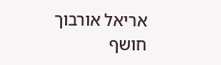אריאל אורבוך חושף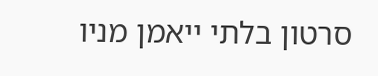סרטון בלתי ייאמן מניו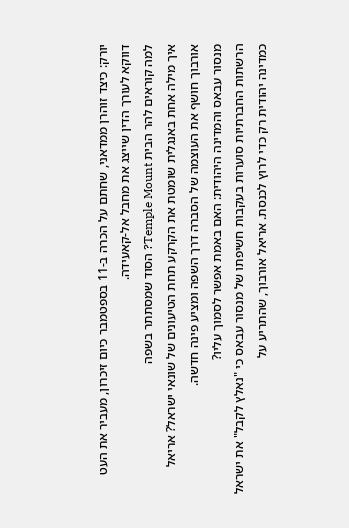יורק: כיצד זוהרן ממדאני, שחתם על הכרה ב-11 בספטמבר כיום זיכרון, מעביר את העט דווקא לעורך הדין שייצג את מחבל אל-קאעידה.
למה קוראים להר הבית Temple Mount? הסוד שמסתתר בשפה
איך מילה אחת באנגלית שומטת את הקרקע תחת הטיעונים של שונאי ישראל? אריאל אורבוך חושף את העוצמה של הסברה דרך השפה ומציע פינה חדשה.
מנסור עבאס והמדינה היהודית: האם באמת אפשר לסמוך עליו?
הרשתות החברתיות סוערות בעקבות חשיפתו של מנסור עבאס כי "נאלץ לקבל" את ישראל כמדינה יהודית רק כדי לרוץ לכנסת. אריאל אורבוך, שהתריע על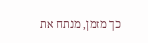כך מזמן, מנתח את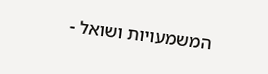המשמעויות ושואל -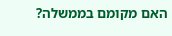האם מקומם בממשלה?